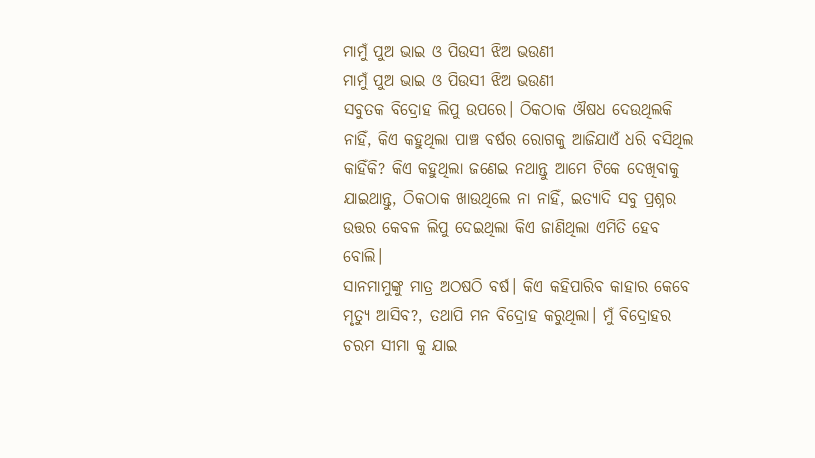ମାମୁଁ ପୁଅ ଭାଇ ଓ ପିଉସୀ ଝିଅ ଭଉଣୀ
ମାମୁଁ ପୁଅ ଭାଇ ଓ ପିଉସୀ ଝିଅ ଭଉଣୀ
ସବୁତକ ବିଦ୍ରୋହ ଲିପୁ ଉପରେ। ଠିକଠାକ ଔଷଧ ଦେଉଥିଲକି ନାହିଁ, କିଏ କହୁଥିଲା ପାଞ୍ଚ ବର୍ଷର ରୋଗକୁ ଆଜିଯାଏଁ ଧରି ବସିଥିଲ କାହିଁକି? କିଏ କହୁଥିଲା ଜଣେଇ ନଥାନ୍ତୁ ଆମେ ଟିକେ ଦେଖିବାକୁ ଯାଇଥାନ୍ତୁ, ଠିକଠାକ ଖାଉଥିଲେ ନା ନାହିଁ, ଇତ୍ୟାଦି ସବୁ ପ୍ରଶ୍ନର ଉତ୍ତର କେବଳ ଲିପୁ ଦେଇଥିଲା କିଏ ଜାଣିଥିଲା ଏମିତି ହେବ ବୋଲି।
ସାନମାମୁଙ୍କୁ ମାତ୍ର ଅଠଷଠି ବର୍ଷ। କିଏ କହିପାରିବ କାହାର କେବେ ମୃତ୍ୟୁ ଆସିବ?, ତଥାପି ମନ ବିଦ୍ରୋହ କରୁଥିଲା। ମୁଁ ବିଦ୍ରୋହର ଚରମ ସୀମା କୁ ଯାଇ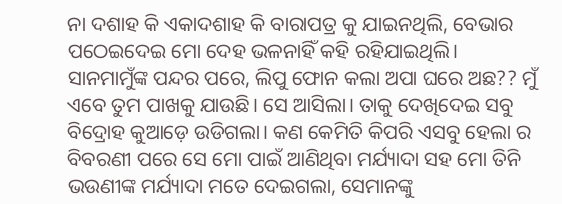ନା ଦଶାହ କି ଏକାଦଶାହ କି ବାରାପତ୍ର କୁ ଯାଇନଥିଲି, ବେଭାର ପଠେଇଦେଇ ମୋ ଦେହ ଭଳନାହିଁ କହି ରହିଯାଇଥିଲି।
ସାନମାମୁଁଙ୍କ ପନ୍ଦର ପରେ, ଲିପୁ ଫୋନ କଲା ଅପା ଘରେ ଅଛ?? ମୁଁ ଏବେ ତୁମ ପାଖକୁ ଯାଉଛି। ସେ ଆସିଲା। ତାକୁ ଦେଖିଦେଇ ସବୁ ବିଦ୍ରୋହ କୁଆଡ଼େ ଉଡିଗଲା। କଣ କେମିତି କିପରି ଏସବୁ ହେଲା ର ବିବରଣୀ ପରେ ସେ ମୋ ପାଇଁ ଆଣିଥିବା ମର୍ଯ୍ୟାଦା ସହ ମୋ ତିନି ଭଉଣୀଙ୍କ ମର୍ଯ୍ୟାଦା ମତେ ଦେଇଗଲା, ସେମାନଙ୍କୁ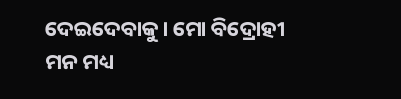ଦେଇଦେବାକୁ। ମୋ ବିଦ୍ରୋହୀ ମନ ମଧ୍ୟ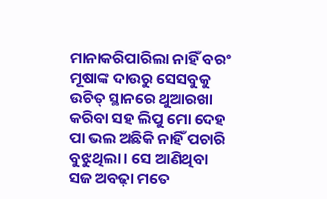ମାନାକରିପାରିଲା ନାହିଁ ବରଂ ମୂଷାଙ୍କ ଦାଉରୁ ସେସବୁକୁ ଉଚିତ୍ ସ୍ଥାନରେ ଥୁଆରଖା କରିବା ସହ ଲିପୁ ମୋ ଦେହ ପା ଭଲ ଅଛିକି ନାହିଁ ପଚାରି ବୁଝୁଥିଲା। ସେ ଆଣିଥିବା ସଜ ଅବଢ଼ା ମତେ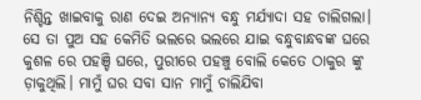ନିଶ୍ଚିନ୍ତ ଖାଇବାକୁ ରାଣ ଦେଇ ଅନ୍ୟାନ୍ୟ ବନ୍ଧୁ ମର୍ଯ୍ୟାଦା ସହ ଚାଲିଗଲା।
ସେ ତା ପୁଅ ସହ କେମିତି ଭଲରେ ଭଲରେ ଯାଇ ବନ୍ଧୁବାନ୍ଧବଙ୍କ ଘରେ କୁଶଳ ରେ ପହଞ୍ଚି ଘରେ, ପୁରୀରେ ପହଞ୍ଚୁ ବୋଲି କେତେ ଠାକୁର ଙ୍କୁ ଡ଼ାକୁଥିଲି। ମାମୁଁ ଘର ସବା ସାନ ମାମୁଁ ଚାଲିଯିବା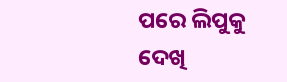ପରେ ଲିପୁକୁ ଦେଖି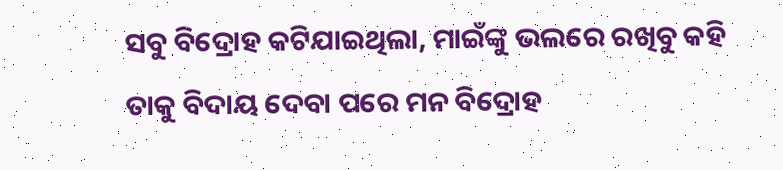ସବୁ ବିଦ୍ରୋହ କଟିଯାଇଥିଲା, ମାଇଁଙ୍କୁ ଭଲରେ ରଖିବୁ କହି ତାକୁ ବିଦାୟ ଦେବା ପରେ ମନ ବିଦ୍ରୋହ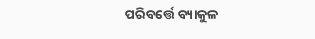ପରିବର୍ତ୍ତେ ବ୍ୟାକୁଳ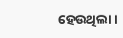ହେଉଥିଲା।